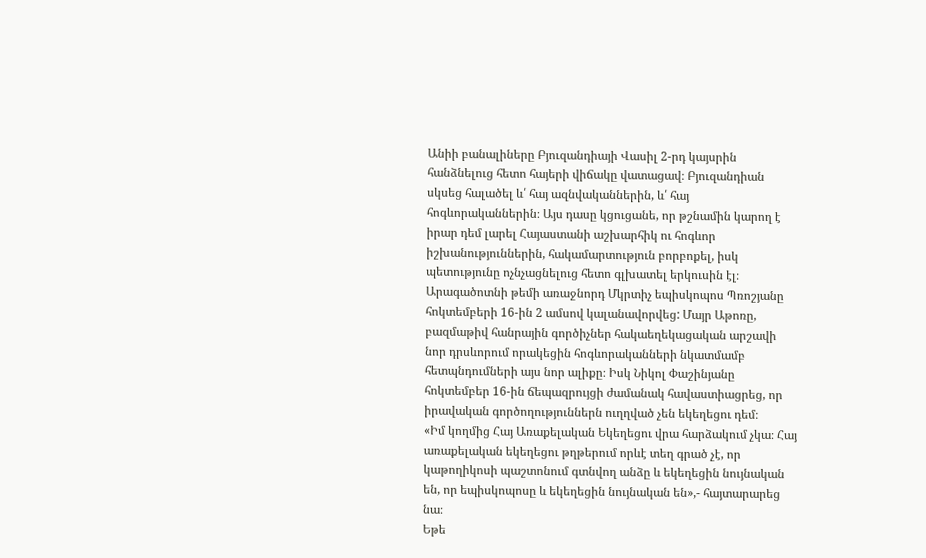Անիի բանալիները Բյուզանդիայի Վասիլ 2-րդ կայսրին հանձնելուց հետո հայերի վիճակը վատացավ։ Բյուզանդիան սկսեց հալածել և՛ հայ ազնվականներին, և՛ հայ հոգևորականներին։ Այս դասը կցուցանե, որ թշնամին կարող է իրար դեմ լարել Հայաստանի աշխարհիկ ու հոգևոր իշխանություններին, հակամարտություն բորբոքել, իսկ պետությունը ոչնչացնելուց հետո գլխատել երկուսին էլ։
Արագածոտնի թեմի առաջնորդ Մկրտիչ եպիսկոպոս Պռոշյանը հոկտեմբերի 16-ին 2 ամսով կալանավորվեց: Մայր Աթոռը, բազմաթիվ հանրային գործիչներ հակաեղեկացական արշավի նոր դրսևորում որակեցին հոգևորականների նկատմամբ հետպնդումների այս նոր ալիքը։ Իսկ Նիկոլ Փաշինյանը հոկտեմբեր 16-ին ճեպազրույցի ժամանակ հավաստիացրեց, որ իրավական գործողություններն ուղղված չեն եկեղեցու դեմ։
«Իմ կողմից Հայ Առաքելական Եկեղեցու վրա հարձակում չկա։ Հայ առաքելական եկեղեցու թղթերում որևէ տեղ գրած չէ, որ կաթողիկոսի պաշտոնում գտնվող անձը և եկեղեցին նույնական են, որ եպիսկոպոսը և եկեղեցին նույնական են»,- հայտարարեց նա։
Եթե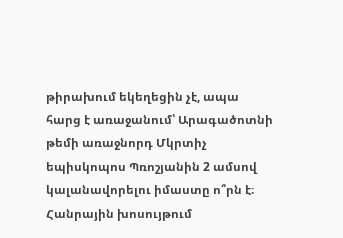թիրախում եկեղեցին չէ, ապա հարց է առաջանում՝ Արագածոտնի թեմի առաջնորդ Մկրտիչ եպիսկոպոս Պռոշյանին 2 ամսով կալանավորելու իմաստը ո՞րն է։ Հանրային խոսույթում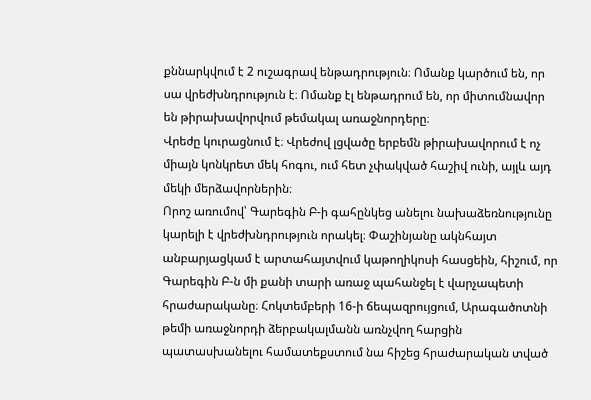քննարկվում է 2 ուշագրավ ենթադրություն։ Ոմանք կարծում են, որ սա վրեժխնդրություն է։ Ոմանք էլ ենթադրում են, որ միտումնավոր են թիրախավորվում թեմակալ առաջնորդերը։
Վրեժը կուրացնում է։ Վրեժով լցվածը երբեմն թիրախավորում է ոչ միայն կոնկրետ մեկ հոգու, ում հետ չփակված հաշիվ ունի, այլև այդ մեկի մերձավորներին։
Որոշ առումով՝ Գարեգին Բ-ի գահընկեց անելու նախաձեռնությունը կարելի է վրեժխնդրություն որակել։ Փաշինյանը ակնհայտ անբարյացկամ է արտահայտվում կաթողիկոսի հասցեին, հիշում, որ Գարեգին Բ-ն մի քանի տարի առաջ պահանջել է վարչապետի հրաժարականը։ Հոկտեմբերի 16-ի ճեպազրույցում, Արագածոտնի թեմի առաջնորդի ձերբակալմանն առնչվող հարցին պատասխանելու համատեքստում նա հիշեց հրաժարական տված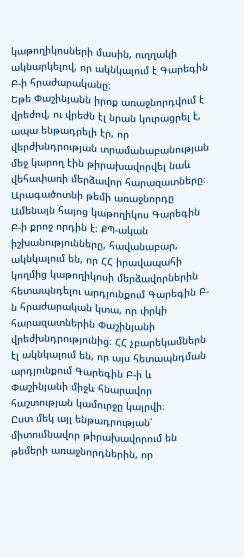կաթողիկոսների մասին, ուղղակի ակնարկելով, որ ակնկալում է Գարեգին Բ-ի հրաժարականը։
Եթե Փաշինյանն իրոք առաջնորդվում է վրեժով, ու վրեժն էլ նրան կուրացրել է, ապա ենթադրելի էր, որ վերժխնդրության տրամանաբանության մեջ կարող էին թիրախավորվել նաև վեհափառի մերձավոր հարազատները։ Արագածոտնի թեմի առաջնորդը Ամենայն հայոց կաթողիկոս Գարեգին Բ-ի քրոջ որդին է։ ՔՊ-ական իշխանությունները, հավանաբար, ակնկալում են, որ ՀՀ իրավապահի կողմից կաթողիկոսի մերձավորներին հետապնդելու արդյունքում Գարեգին Բ-ն հրաժարական կտա, որ փրկի հարազատներին Փաշինյանի վրեժխնդրությունից։ ՀՀ չբարեկամներն էլ ակնկալում են, որ այս հետապնդման արդյունքում Գարեգին Բ-ի և Փաշինյանի միջև հնարավոր հաշտության կամուրջը կայրվի։
Ըստ մեկ այլ ենթադրության՝ միտումնավոր թիրախավորում են թեմերի առաջնորդներին, որ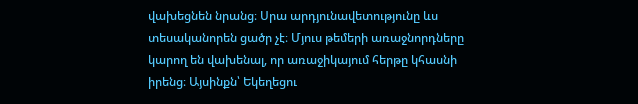վախեցնեն նրանց։ Սրա արդյունավետությունը ևս տեսականորեն ցածր չէ։ Մյուս թեմերի առաջնորդները կարող են վախենալ, որ առաջիկայում հերթը կհասնի իրենց։ Այսինքն՝ Եկեղեցու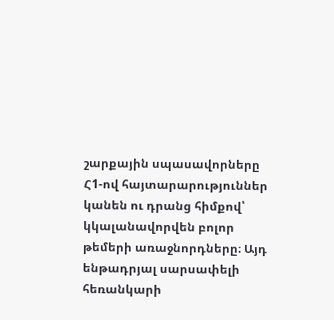շարքային սպասավորները Հ1-ով հայտարարություններ կանեն ու դրանց հիմքով՝ կկալանավորվեն բոլոր թեմերի առաջնորդները։ Այդ ենթադրյալ սարսափելի հեռանկարի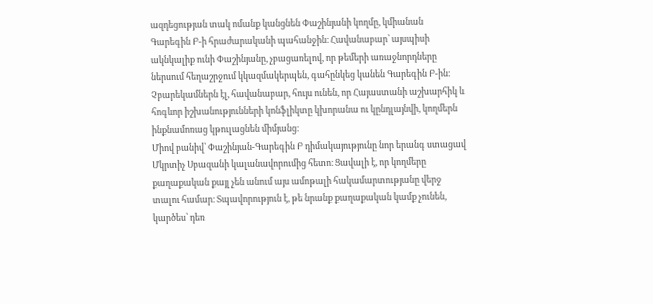ազդեցության տակ ոմանք կանցնեն Փաշինյանի կողմը, կմիանան Գարեգին Բ-ի հրաժարականի պահանջին։ Հավանաբար՝ այսպիսի ակնկալիք ունի Փաշինյանը, չբացառելով, որ թեմերի առաջնորդները ներսում հեղաշրջում կկազմակերպեն, գահընկեց կանեն Գարեգին Բ-ին։ Չբարեկամներն էլ, հավանաբար, հույս ունեն, որ Հայաստանի աշխարհիկ և հոգևոր իշխանությունների կոնֆլիկտը կխորանա ու կընդլայնվի, կողմերն ինքնամոռաց կթուլացնեն միմյանց։
Միով բանիվ՝ Փաշինյան-Գարեգին Բ դիմակայությունը նոր երանգ ստացավ Մկրտիչ Սբազանի կալանավորումից հետո։ Ցավալի է, որ կողմերը քաղաքական քայլ չեն անում այս ամոթալի հակամարտությանը վերջ տալու համար։ Տպավորություն է, թե նրանք քաղաքական կամք չունեն, կարծես՝ դեռ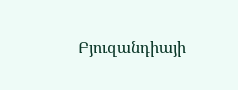Բյուզանդիայի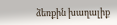ձեռքին խաղալիք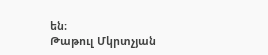են։
Թաթուլ Մկրտչյան